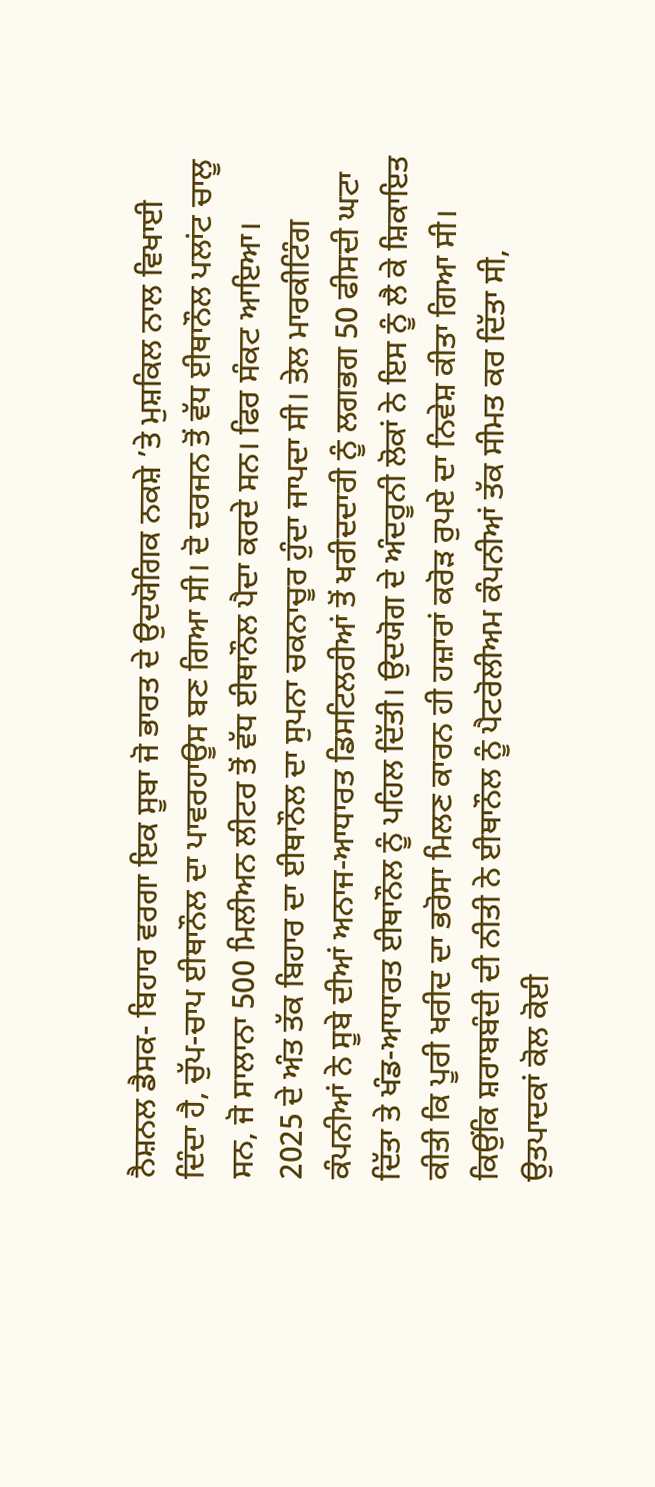ਨੈਸ਼ਨਲ ਡੈਸਕ- ਬਿਹਾਰ ਵਰਗਾ ਇਕ ਸੂਬਾ ਜੋ ਭਾਰਤ ਦੇ ਉਦਯੋਗਿਕ ਨਕਸ਼ੇ ’ਤੇ ਮੁਸ਼ਕਿਲ ਨਾਲ ਵਿਖਾਈ ਦਿੰਦਾ ਹੈ, ਚੁੱਪ-ਚਾਪ ਈਥਾਨੌਲ ਦਾ ਪਾਵਰਹਾਊਸ ਬਣ ਗਿਆ ਸੀ। ਦੋ ਦਰਜਨ ਤੋਂ ਵੱਧ ਈਥਾਨੌਲ ਪਲਾਂਟ ਚਾਲੂ ਸਨ, ਜੋ ਸਾਲਾਨਾ 500 ਮਿਲੀਅਨ ਲੀਟਰ ਤੋਂ ਵੱਧ ਈਥਾਨੌਲ ਪੈਦਾ ਕਰਦੇ ਸਨ। ਫਿਰ ਸੰਕਟ ਆਇਆ।
2025 ਦੇ ਅੰਤ ਤੱਕ ਬਿਹਾਰ ਦਾ ਈਥਾਨੌਲ ਦਾ ਸੁਪਨਾ ਚਕਨਾਚੂਰ ਹੁੰਦਾ ਜਾਪਦਾ ਸੀ। ਤੇਲ ਮਾਰਕੀਟਿੰਗ ਕੰਪਨੀਆਂ ਨੇ ਸੂਬੇ ਦੀਆਂ ਅਨਾਜ-ਆਧਾਰਤ ਡਿਸਟਿਲਰੀਆਂ ਤੋਂ ਖਰੀਦਦਾਰੀ ਨੂੰ ਲਗਭਗ 50 ਫੀਸਦੀ ਘਟਾ ਦਿੱਤਾ ਤੇ ਖੰਡ-ਆਧਾਰਤ ਈਥਾਨੌਲ ਨੂੰ ਪਹਿਲ ਦਿੱਤੀ। ਉਦਯੋਗ ਦੇ ਅੰਦਰੂਨੀ ਲੋਕਾਂ ਨੇ ਇਸ ਨੂੰ ਲੈ ਕੇ ਸ਼ਿਕਾਇਤ ਕੀਤੀ ਕਿ ਪੂਰੀ ਖਰੀਦ ਦਾ ਭਰੋਸਾ ਮਿਲਣ ਕਾਰਨ ਹੀ ਹਜ਼ਾਰਾਂ ਕਰੋੜ ਰੁਪਏ ਦਾ ਨਿਵੇਸ਼ ਕੀਤਾ ਗਿਆ ਸੀ।
ਕਿਉਂਕਿ ਸ਼ਰਾਬਬੰਦੀ ਦੀ ਨੀਤੀ ਨੇ ਈਥਾਨੌਲ ਨੂੰ ਪੈਟਰੋਲੀਅਮ ਕੰਪਨੀਆਂ ਤੱਕ ਸੀਮਤ ਕਰ ਦਿੱਤਾ ਸੀ, ਉਤਪਾਦਕਾਂ ਕੋਲ ਕੋਈ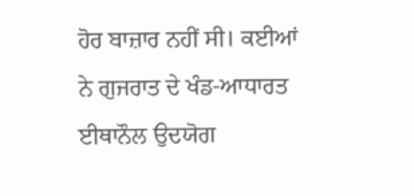ਹੋਰ ਬਾਜ਼ਾਰ ਨਹੀਂ ਸੀ। ਕਈਆਂ ਨੇ ਗੁਜਰਾਤ ਦੇ ਖੰਡ-ਆਧਾਰਤ ਈਥਾਨੌਲ ਉਦਯੋਗ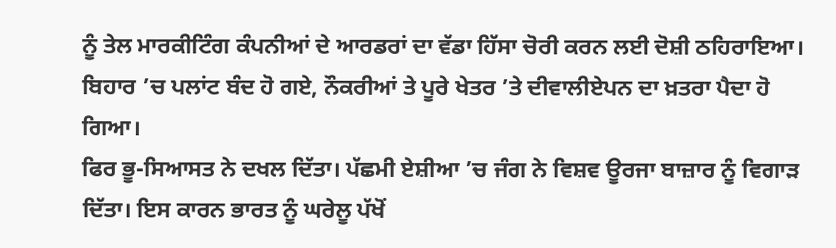ਨੂੰ ਤੇਲ ਮਾਰਕੀਟਿੰਗ ਕੰਪਨੀਆਂ ਦੇ ਆਰਡਰਾਂ ਦਾ ਵੱਡਾ ਹਿੱਸਾ ਚੋਰੀ ਕਰਨ ਲਈ ਦੋਸ਼ੀ ਠਹਿਰਾਇਆ। ਬਿਹਾਰ ’ਚ ਪਲਾਂਟ ਬੰਦ ਹੋ ਗਏ, ਨੌਕਰੀਆਂ ਤੇ ਪੂਰੇ ਖੇਤਰ ’ਤੇ ਦੀਵਾਲੀਏਪਨ ਦਾ ਖ਼ਤਰਾ ਪੈਦਾ ਹੋ ਗਿਆ।
ਫਿਰ ਭੂ-ਸਿਆਸਤ ਨੇ ਦਖਲ ਦਿੱਤਾ। ਪੱਛਮੀ ਏਸ਼ੀਆ ’ਚ ਜੰਗ ਨੇ ਵਿਸ਼ਵ ਊਰਜਾ ਬਾਜ਼ਾਰ ਨੂੰ ਵਿਗਾੜ ਦਿੱਤਾ। ਇਸ ਕਾਰਨ ਭਾਰਤ ਨੂੰ ਘਰੇਲੂ ਪੱਖੋਂ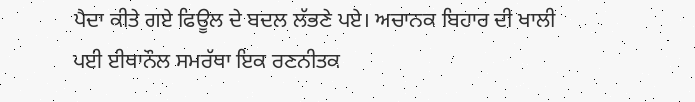ਪੈਦਾ ਕੀਤੇ ਗਏ ਫਿਊਲ ਦੇ ਬਦਲ ਲੱਭਣੇ ਪਏ। ਅਚਾਨਕ ਬਿਹਾਰ ਦੀ ਖਾਲੀ ਪਈ ਈਥਾਨੌਲ ਸਮਰੱਥਾ ਇਕ ਰਣਨੀਤਕ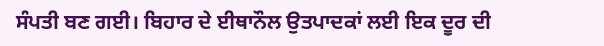ਸੰਪਤੀ ਬਣ ਗਈ। ਬਿਹਾਰ ਦੇ ਈਥਾਨੌਲ ਉਤਪਾਦਕਾਂ ਲਈ ਇਕ ਦੂਰ ਦੀ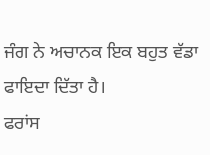ਜੰਗ ਨੇ ਅਚਾਨਕ ਇਕ ਬਹੁਤ ਵੱਡਾ ਫਾਇਦਾ ਦਿੱਤਾ ਹੈ।
ਫਰਾਂਸ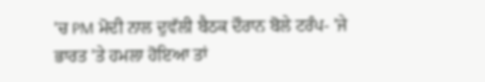'ਚ PM ਮੋਦੀ ਨਾਲ ਦੁਵੱਲੀ ਬੈਠਕ ਦੌਰਾਨ ਬੋਲੇ ਟਰੰਪ- 'ਜੇ ਭਾਰਤ 'ਤੇ ਹਮਲਾ ਹੋਇਆ ਤਾਂ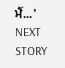ਮੈਂ...'
NEXT STORY